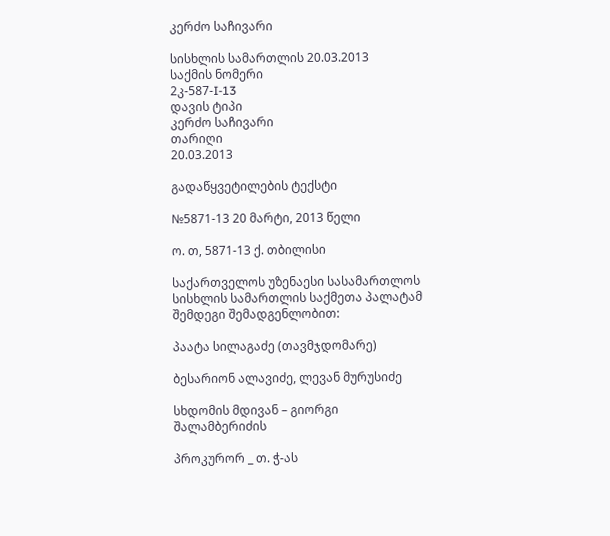კერძო საჩივარი

სისხლის სამართლის 20.03.2013
საქმის ნომერი
2კ-587-I-13
დავის ტიპი
კერძო საჩივარი
თარიღი
20.03.2013

გადაწყვეტილების ტექსტი

№5871-13 20 მარტი, 2013 წელი

ო. თ, 5871-13 ქ. თბილისი

საქართველოს უზენაესი სასამართლოს სისხლის სამართლის საქმეთა პალატამ შემდეგი შემადგენლობით:

პაატა სილაგაძე (თავმჯდომარე)

ბესარიონ ალავიძე, ლევან მურუსიძე

სხდომის მდივან – გიორგი შალამბერიძის

პროკურორ _ თ. ჭ-ას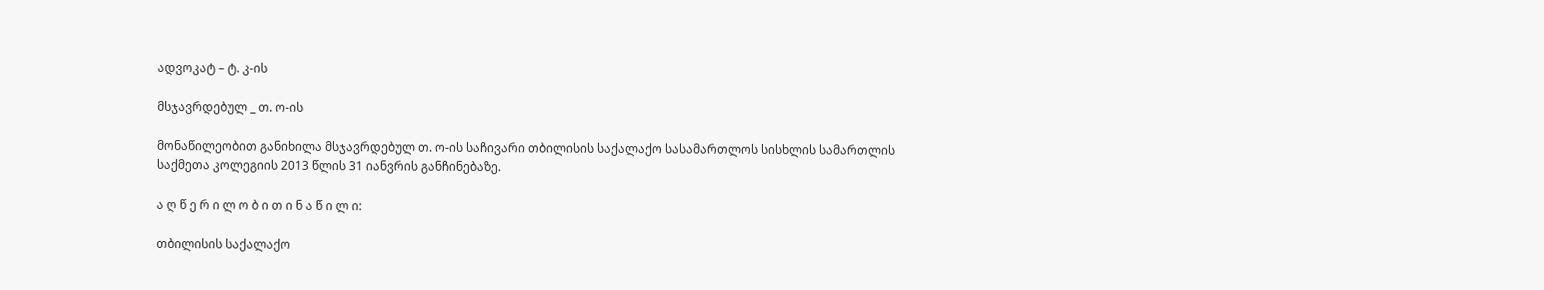ადვოკატ – ტ. კ-ის

მსჯავრდებულ _ თ. ო-ის

მონაწილეობით განიხილა მსჯავრდებულ თ. ო-ის საჩივარი თბილისის საქალაქო სასამართლოს სისხლის სამართლის საქმეთა კოლეგიის 2013 წლის 31 იანვრის განჩინებაზე.

ა ღ წ ე რ ი ლ ო ბ ი თ ი ნ ა წ ი ლ ი:

თბილისის საქალაქო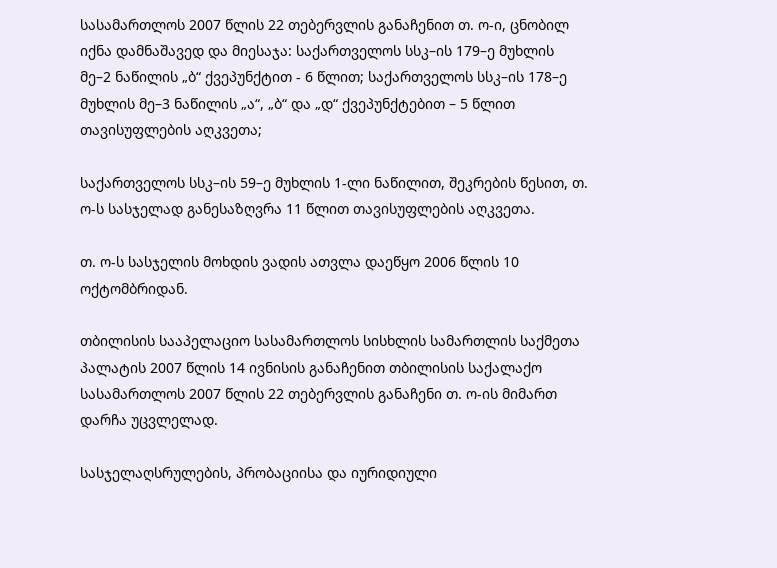სასამართლოს 2007 წლის 22 თებერვლის განაჩენით თ. ო-ი, ცნობილ იქნა დამნაშავედ და მიესაჯა: საქართველოს სსკ–ის 179–ე მუხლის მე–2 ნაწილის „ბ“ ქვეპუნქტით - 6 წლით; საქართველოს სსკ–ის 178–ე მუხლის მე–3 ნაწილის „ა“, „ბ“ და „დ“ ქვეპუნქტებით – 5 წლით თავისუფლების აღკვეთა;

საქართველოს სსკ–ის 59–ე მუხლის 1-ლი ნაწილით, შეკრების წესით, თ. ო-ს სასჯელად განესაზღვრა 11 წლით თავისუფლების აღკვეთა.

თ. ო-ს სასჯელის მოხდის ვადის ათვლა დაეწყო 2006 წლის 10 ოქტომბრიდან.

თბილისის სააპელაციო სასამართლოს სისხლის სამართლის საქმეთა პალატის 2007 წლის 14 ივნისის განაჩენით თბილისის საქალაქო სასამართლოს 2007 წლის 22 თებერვლის განაჩენი თ. ო-ის მიმართ დარჩა უცვლელად.

სასჯელაღსრულების, პრობაციისა და იურიდიული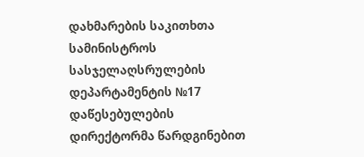დახმარების საკითხთა სამინისტროს სასჯელაღსრულების დეპარტამენტის №17 დაწესებულების დირექტორმა წარდგინებით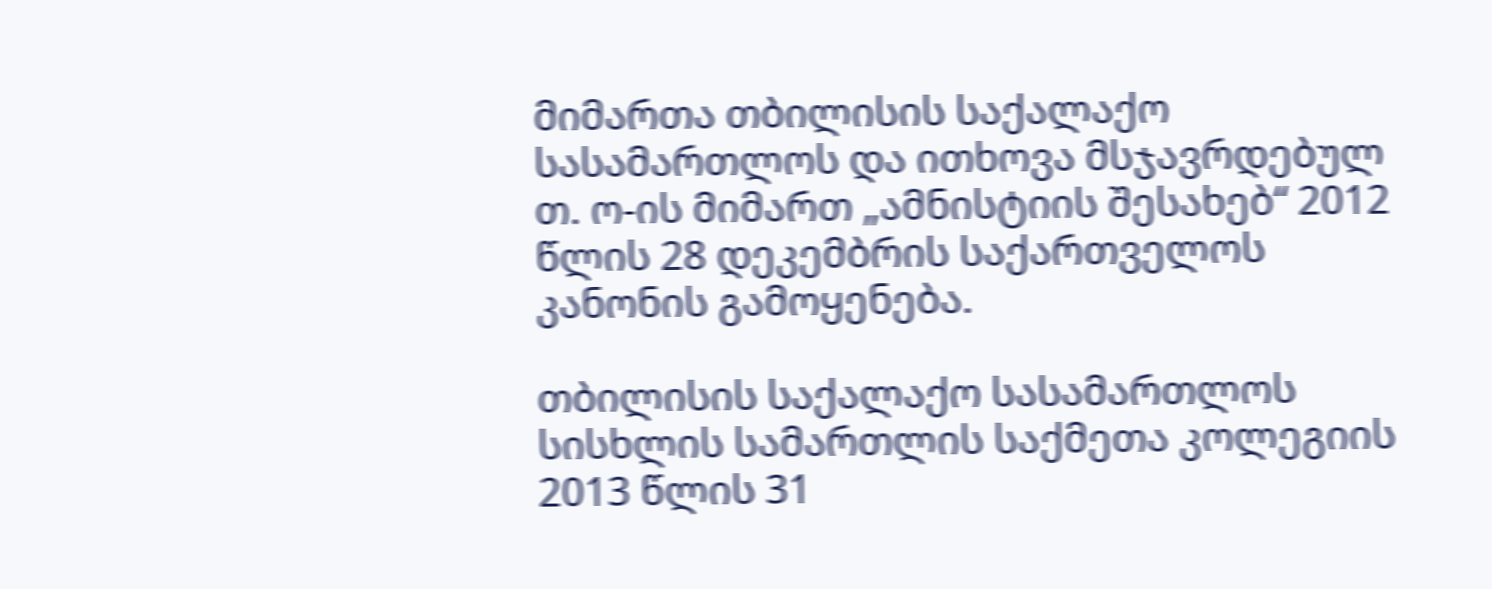მიმართა თბილისის საქალაქო სასამართლოს და ითხოვა მსჯავრდებულ თ. ო-ის მიმართ „ამნისტიის შესახებ“ 2012 წლის 28 დეკემბრის საქართველოს კანონის გამოყენება.

თბილისის საქალაქო სასამართლოს სისხლის სამართლის საქმეთა კოლეგიის 2013 წლის 31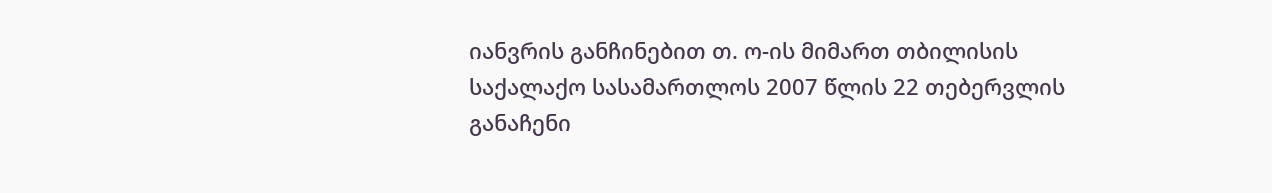იანვრის განჩინებით თ. ო-ის მიმართ თბილისის საქალაქო სასამართლოს 2007 წლის 22 თებერვლის განაჩენი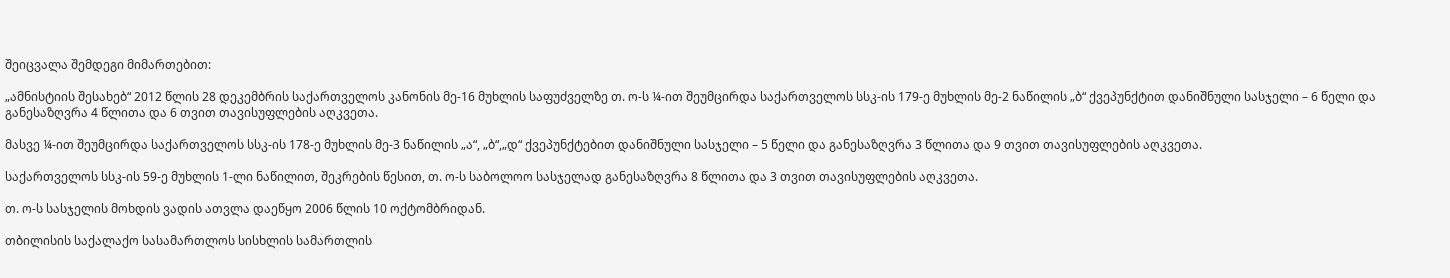შეიცვალა შემდეგი მიმართებით:

„ამნისტიის შესახებ“ 2012 წლის 28 დეკემბრის საქართველოს კანონის მე-16 მუხლის საფუძველზე თ. ო-ს ¼-ით შეუმცირდა საქართველოს სსკ-ის 179-ე მუხლის მე-2 ნაწილის „ბ“ ქვეპუნქტით დანიშნული სასჯელი – 6 წელი და განესაზღვრა 4 წლითა და 6 თვით თავისუფლების აღკვეთა.

მასვე ¼-ით შეუმცირდა საქართველოს სსკ-ის 178-ე მუხლის მე-3 ნაწილის „ა“, „ბ“,„დ“ ქვეპუნქტებით დანიშნული სასჯელი – 5 წელი და განესაზღვრა 3 წლითა და 9 თვით თავისუფლების აღკვეთა.

საქართველოს სსკ-ის 59-ე მუხლის 1-ლი ნაწილით, შეკრების წესით, თ. ო-ს საბოლოო სასჯელად განესაზღვრა 8 წლითა და 3 თვით თავისუფლების აღკვეთა.

თ. ო-ს სასჯელის მოხდის ვადის ათვლა დაეწყო 2006 წლის 10 ოქტომბრიდან.

თბილისის საქალაქო სასამართლოს სისხლის სამართლის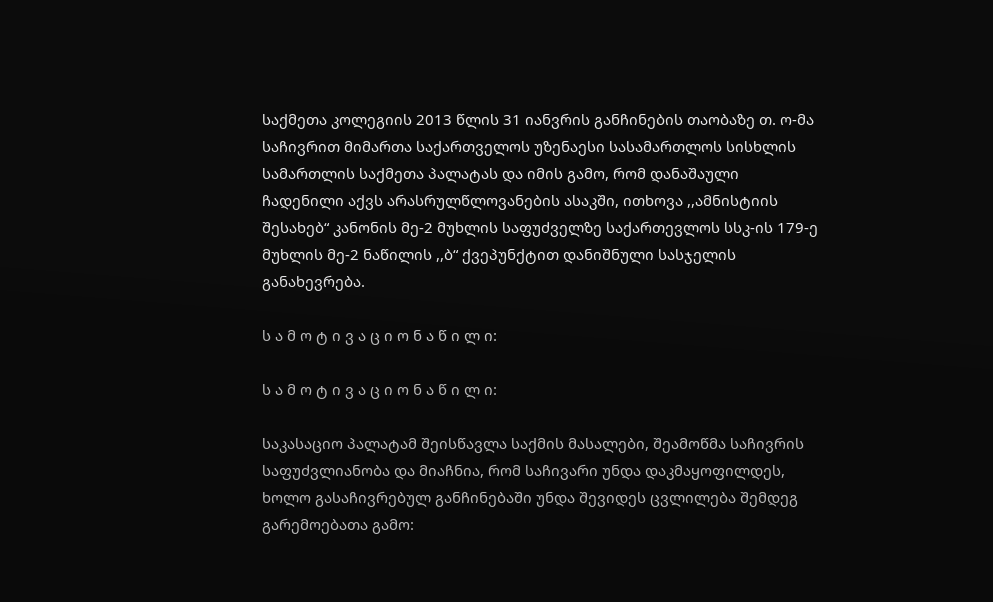საქმეთა კოლეგიის 2013 წლის 31 იანვრის განჩინების თაობაზე თ. ო-მა საჩივრით მიმართა საქართველოს უზენაესი სასამართლოს სისხლის სამართლის საქმეთა პალატას და იმის გამო, რომ დანაშაული ჩადენილი აქვს არასრულწლოვანების ასაკში, ითხოვა ,,ამნისტიის შესახებ“ კანონის მე-2 მუხლის საფუძველზე საქართევლოს სსკ-ის 179-ე მუხლის მე-2 ნაწილის ,,ბ“ ქვეპუნქტით დანიშნული სასჯელის განახევრება.

ს ა მ ო ტ ი ვ ა ც ი ო ნ ა წ ი ლ ი:

ს ა მ ო ტ ი ვ ა ც ი ო ნ ა წ ი ლ ი:

საკასაციო პალატამ შეისწავლა საქმის მასალები, შეამოწმა საჩივრის საფუძვლიანობა და მიაჩნია, რომ საჩივარი უნდა დაკმაყოფილდეს, ხოლო გასაჩივრებულ განჩინებაში უნდა შევიდეს ცვლილება შემდეგ გარემოებათა გამო: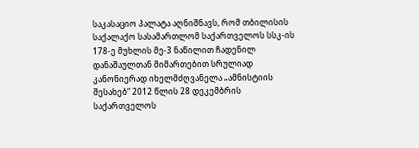საკასაციო პალატა აღნიშნავს, რომ თბილისის საქალაქო სასამართლომ საქართველოს სსკ-ის 178-ე მუხლის მე-3 ნაწილით ჩადენილ დანაშაულთან მიმართებით სრულიად კანონიერად იხელმძღვანელა „ამნისტიის შესახებ“ 2012 წლის 28 დეკემბრის საქართველოს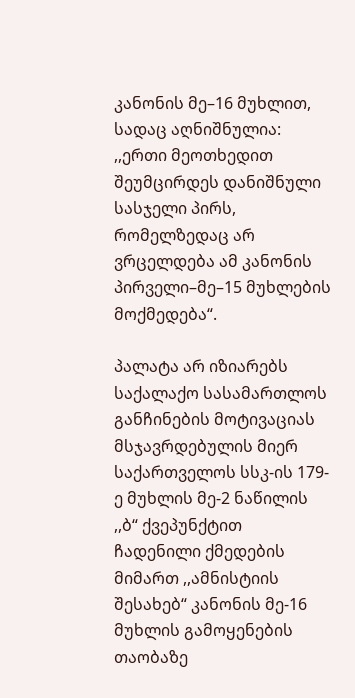კანონის მე–16 მუხლით, სადაც აღნიშნულია: ,,ერთი მეოთხედით შეუმცირდეს დანიშნული სასჯელი პირს, რომელზედაც არ ვრცელდება ამ კანონის პირველი–მე–15 მუხლების მოქმედება“.

პალატა არ იზიარებს საქალაქო სასამართლოს განჩინების მოტივაციას მსჯავრდებულის მიერ საქართველოს სსკ-ის 179-ე მუხლის მე-2 ნაწილის ,,ბ“ ქვეპუნქტით ჩადენილი ქმედების მიმართ ,,ამნისტიის შესახებ“ კანონის მე-16 მუხლის გამოყენების თაობაზე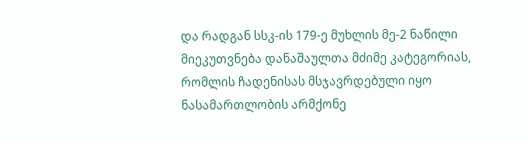და რადგან სსკ-ის 179-ე მუხლის მე-2 ნაწილი მიეკუთვნება დანაშაულთა მძიმე კატეგორიას, რომლის ჩადენისას მსჯავრდებული იყო ნასამართლობის არმქონე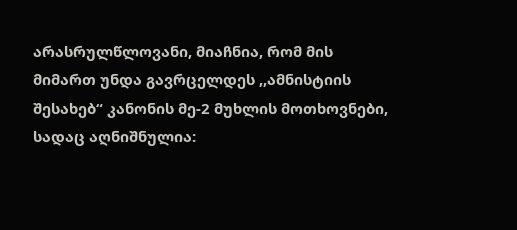არასრულწლოვანი, მიაჩნია, რომ მის მიმართ უნდა გავრცელდეს ,,ამნისტიის შესახებ“ კანონის მე-2 მუხლის მოთხოვნები, სადაც აღნიშნულია: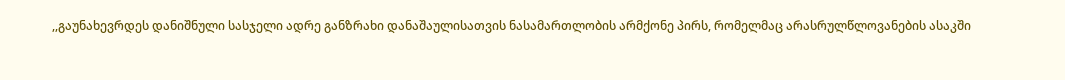,,გაუნახევრდეს დანიშნული სასჯელი ადრე განზრახი დანაშაულისათვის ნასამართლობის არმქონე პირს, რომელმაც არასრულწლოვანების ასაკში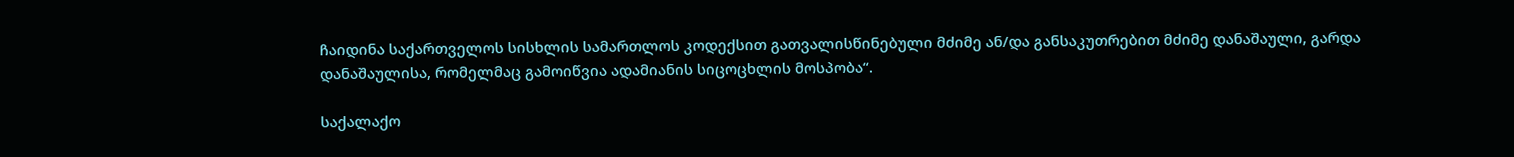ჩაიდინა საქართველოს სისხლის სამართლოს კოდექსით გათვალისწინებული მძიმე ან/და განსაკუთრებით მძიმე დანაშაული, გარდა დანაშაულისა, რომელმაც გამოიწვია ადამიანის სიცოცხლის მოსპობა“.

საქალაქო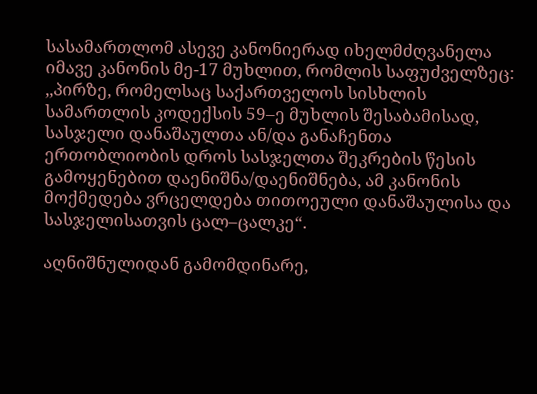სასამართლომ ასევე კანონიერად იხელმძღვანელა იმავე კანონის მე-17 მუხლით, რომლის საფუძველზეც: ,,პირზე, რომელსაც საქართველოს სისხლის სამართლის კოდექსის 59–ე მუხლის შესაბამისად, სასჯელი დანაშაულთა ან/და განაჩენთა ერთობლიობის დროს სასჯელთა შეკრების წესის გამოყენებით დაენიშნა/დაენიშნება, ამ კანონის მოქმედება ვრცელდება თითოეული დანაშაულისა და სასჯელისათვის ცალ–ცალკე“.

აღნიშნულიდან გამომდინარე,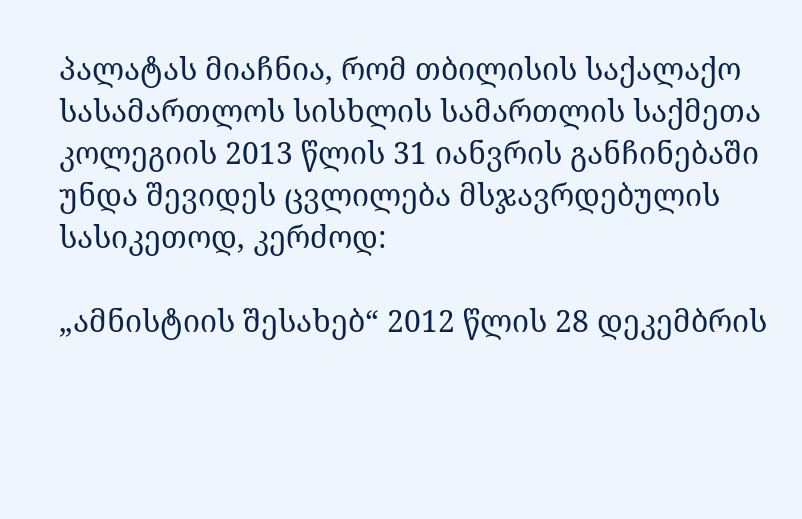პალატას მიაჩნია, რომ თბილისის საქალაქო სასამართლოს სისხლის სამართლის საქმეთა კოლეგიის 2013 წლის 31 იანვრის განჩინებაში უნდა შევიდეს ცვლილება მსჯავრდებულის სასიკეთოდ, კერძოდ:

„ამნისტიის შესახებ“ 2012 წლის 28 დეკემბრის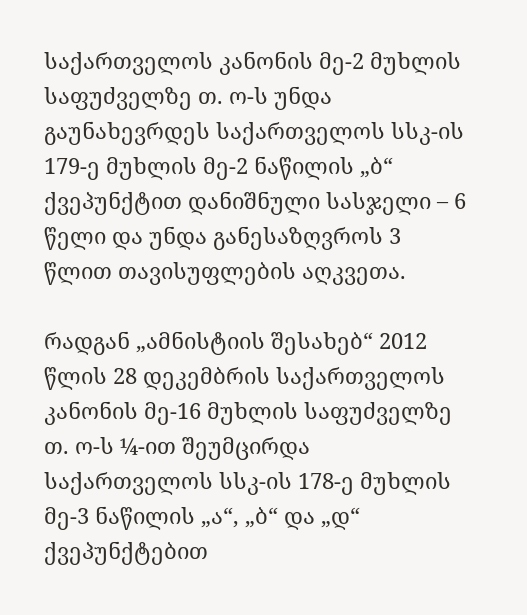საქართველოს კანონის მე-2 მუხლის საფუძველზე თ. ო-ს უნდა გაუნახევრდეს საქართველოს სსკ-ის 179-ე მუხლის მე-2 ნაწილის „ბ“ ქვეპუნქტით დანიშნული სასჯელი – 6 წელი და უნდა განესაზღვროს 3 წლით თავისუფლების აღკვეთა.

რადგან „ამნისტიის შესახებ“ 2012 წლის 28 დეკემბრის საქართველოს კანონის მე-16 მუხლის საფუძველზე თ. ო-ს ¼-ით შეუმცირდა საქართველოს სსკ-ის 178-ე მუხლის მე-3 ნაწილის „ა“, „ბ“ და „დ“ ქვეპუნქტებით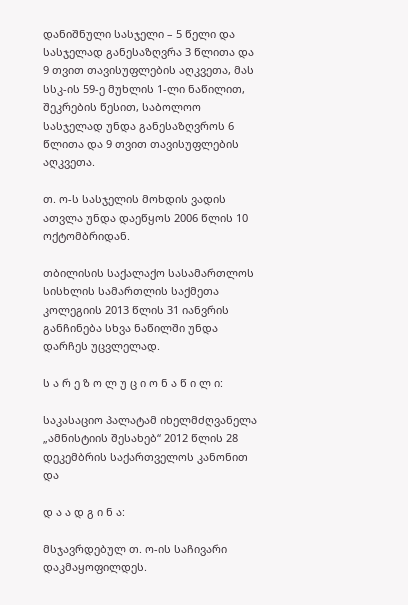დანიშნული სასჯელი – 5 წელი და სასჯელად განესაზღვრა 3 წლითა და 9 თვით თავისუფლების აღკვეთა, მას სსკ-ის 59-ე მუხლის 1-ლი ნაწილით, შეკრების წესით, საბოლოო სასჯელად უნდა განესაზღვროს 6 წლითა და 9 თვით თავისუფლების აღკვეთა.

თ. ო-ს სასჯელის მოხდის ვადის ათვლა უნდა დაეწყოს 2006 წლის 10 ოქტომბრიდან.

თბილისის საქალაქო სასამართლოს სისხლის სამართლის საქმეთა კოლეგიის 2013 წლის 31 იანვრის განჩინება სხვა ნაწილში უნდა დარჩეს უცვლელად.

ს ა რ ე ზ ო ლ უ ც ი ო ნ ა წ ი ლ ი:

საკასაციო პალატამ იხელმძღვანელა „ამნისტიის შესახებ“ 2012 წლის 28 დეკემბრის საქართველოს კანონით და

დ ა ა დ გ ი ნ ა:

მსჯავრდებულ თ. ო-ის საჩივარი დაკმაყოფილდეს.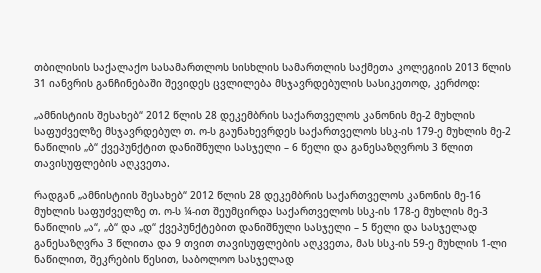თბილისის საქალაქო სასამართლოს სისხლის სამართლის საქმეთა კოლეგიის 2013 წლის 31 იანვრის განჩინებაში შევიდეს ცვლილება მსჯავრდებულის სასიკეთოდ, კერძოდ:

„ამნისტიის შესახებ“ 2012 წლის 28 დეკემბრის საქართველოს კანონის მე-2 მუხლის საფუძველზე მსჯავრდებულ თ. ო-ს გაუნახევრდეს საქართველოს სსკ-ის 179-ე მუხლის მე-2 ნაწილის „ბ“ ქვეპუნქტით დანიშნული სასჯელი – 6 წელი და განესაზღვროს 3 წლით თავისუფლების აღკვეთა.

რადგან „ამნისტიის შესახებ“ 2012 წლის 28 დეკემბრის საქართველოს კანონის მე-16 მუხლის საფუძველზე თ. ო-ს ¼-ით შეუმცირდა საქართველოს სსკ-ის 178-ე მუხლის მე-3 ნაწილის „ა“, „ბ“ და „დ“ ქვეპუნქტებით დანიშნული სასჯელი – 5 წელი და სასჯელად განესაზღვრა 3 წლითა და 9 თვით თავისუფლების აღკვეთა, მას სსკ-ის 59-ე მუხლის 1-ლი ნაწილით, შეკრების წესით, საბოლოო სასჯელად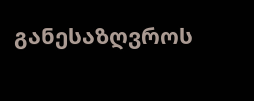განესაზღვროს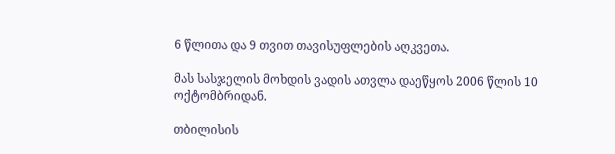6 წლითა და 9 თვით თავისუფლების აღკვეთა.

მას სასჯელის მოხდის ვადის ათვლა დაეწყოს 2006 წლის 10 ოქტომბრიდან.

თბილისის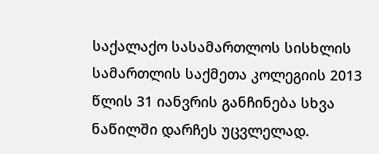საქალაქო სასამართლოს სისხლის სამართლის საქმეთა კოლეგიის 2013 წლის 31 იანვრის განჩინება სხვა ნაწილში დარჩეს უცვლელად.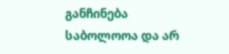განჩინება საბოლოოა და არ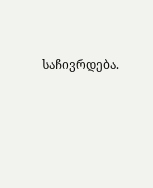საჩივრდება.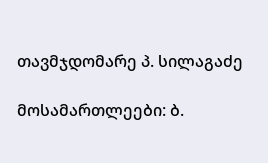თავმჯდომარე პ. სილაგაძე

მოსამართლეები: ბ.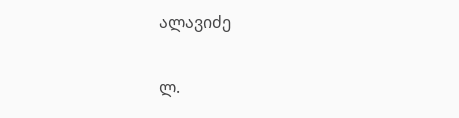ალავიძე

ლ.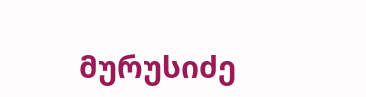მურუსიძე